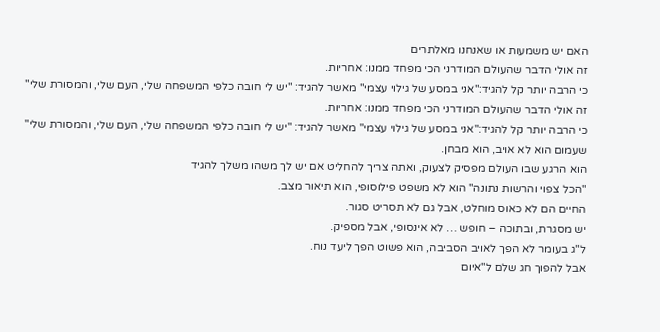האם יש משמעות או שאנחנו מאלתרים
זה אולי הדבר שהעולם המודרני הכי מפחד ממנו: אחריות.
כי הרבה יותר קל להגיד:"אני במסע של גילוי עצמי" מאשר להגיד: "יש לי חובה כלפי המשפחה שלי, העם שלי, והמסורת שלי"
זה אולי הדבר שהעולם המודרני הכי מפחד ממנו: אחריות.
כי הרבה יותר קל להגיד:"אני במסע של גילוי עצמי" מאשר להגיד: "יש לי חובה כלפי המשפחה שלי, העם שלי, והמסורת שלי"
שעמום הוא לא אויב, הוא מבחן.
הוא הרגע שבו העולם מפסיק לצעוק, ואתה צריך להחליט אם יש לך משהו משלך להגיד
"הכל צפוי והרשות נתונה" הוא לא משפט פילוסופי, הוא תיאור מצב.
החיים הם לא כאוס מוחלט, אבל גם לא תסריט סגור.
יש מסגרת, ובתוכה – חופש … לא אינסופי, אבל מספיק.
ל"ג בעומר לא הפך לאויב הסביבה, הוא פשוט הפך ליעד נוח.
אבל להפוך חג שלם ל"איום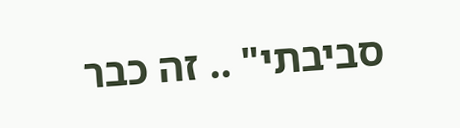סביבתי" .. זה כבר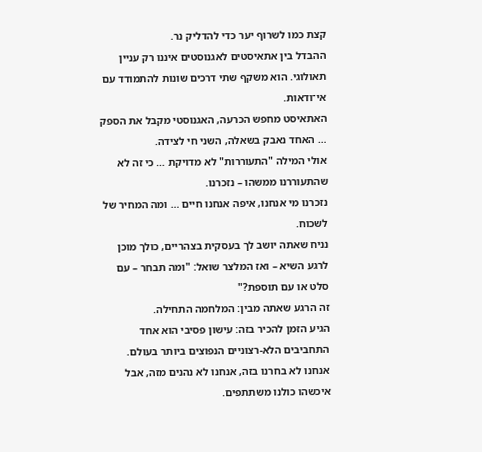קצת כמו לשרוף יער כדי להדליק נר.
ההבדל בין אתאיסטים לאגנוסטים איננו רק עניין תאולוגי. הוא משקף שתי דרכים שונות להתמודד עם אי־ודאות.
האתאיסט מחפש הכרעה, האגנוסטי מקבל את הספק … האחד נאבק בשאלה, השני חי לצידה.
אולי המילה "התעוררות" לא מדויקת … כי זה לא שהתעוררנו ממשהו – נזכרנו.
נזכרנו מי אנחנו, איפה אנחנו חיים … ומה המחיר של לשכוח.
נניח שאתה יושב לך בעסקית בצהריים, כולך מוכן לרגע השיא – ואז המלצר שואל: "ומה תבחר – עם סלט או עם תוספת?"
זה הרגע שאתה מבין: המלחמה התחילה.
הגיע הזמן להכיר בזה: עישון פסיבי הוא אחד התחביבים הלא-רצוניים הנפוצים ביותר בעולם.
אנחנו לא בחרנו בזה, אנחנו לא נהנים מזה, אבל איכשהו כולנו משתתפים.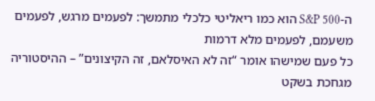ה-S&P 500 הוא כמו ריאליטי כלכלי מתמשך: לפעמים מרגש, לפעמים משעמם, לפעמים מלא דרמות
כל פעם שמישהו אומר “זה לא האיסלאם, זה הקיצונים” – ההיסטוריה מגחכת בשקט